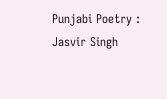Punjabi Poetry : Jasvir Singh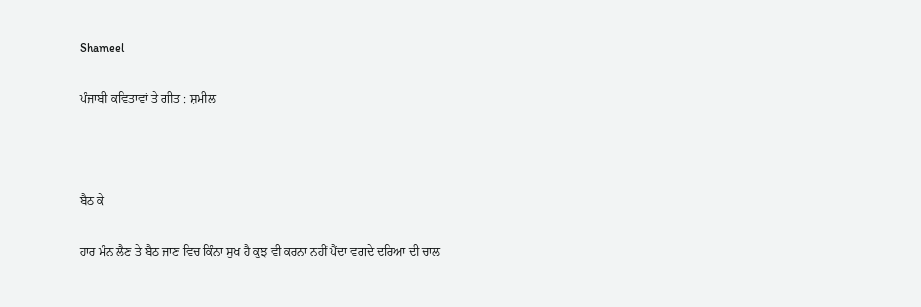Shameel

ਪੰਜਾਬੀ ਕਵਿਤਾਵਾਂ ਤੇ ਗੀਤ : ਸ਼ਮੀਲ



ਬੈਠ ਕੇ

ਹਾਰ ਮੰਨ ਲੈਣ ਤੇ ਬੈਠ ਜਾਣ ਵਿਚ ਕਿੰਨਾ ਸੁਖ ਹੈ ਕੁਝ ਵੀ ਕਰਨਾ ਨਹੀਂ ਪੈਂਦਾ ਵਗਦੇ ਦਰਿਆ ਦੀ ਚਾਲ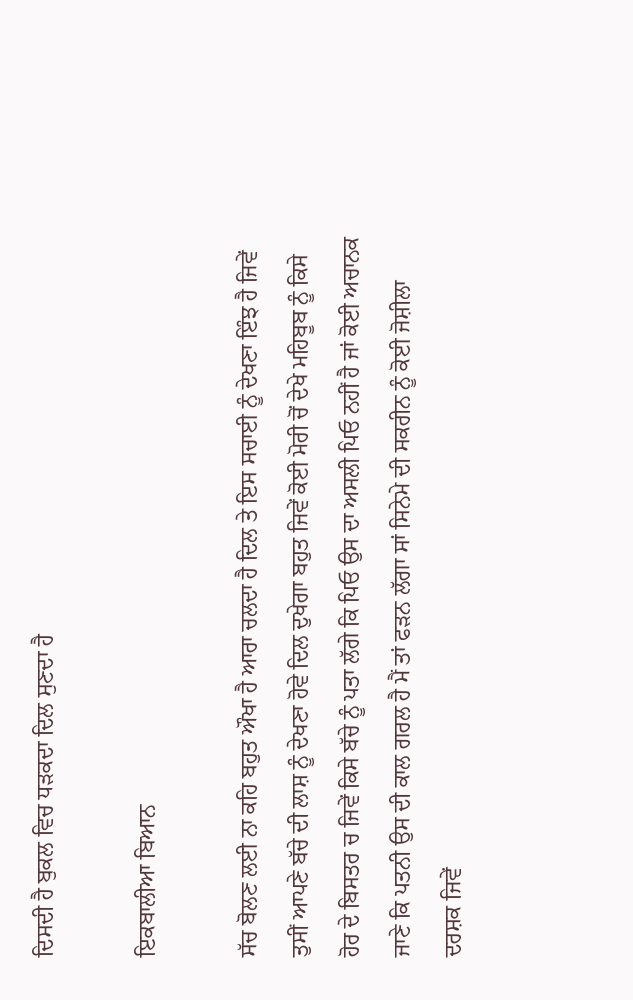ਦਿਸਦੀ ਹੈ ਬੁਕਲ ਵਿਚ ਧੜਕਦਾ ਦਿਲ ਸੁਣਦਾ ਹੈ

ਇਕਬਾਲੀਆ ਬਿਆਨ

ਸੱਚ ਬੋਲਣ ਲਈ ਨਾ ਕਹਿ ਬਹੁਤ ਔਖਾ ਹੈ ਆਰਾ ਚਲਦਾ ਹੈ ਦਿਲ ਤੇ ਇਸ ਸਚਾਈ ਨੂੰ ਦੇਖਣਾ ਇੰਝ ਹੈ ਜਿਵੇਂ ਤੁਸੀਂ ਆਪਣੇ ਬੱਚੇ ਦੀ ਲਾਸ਼ ਨੂੰ ਦੇਖਣਾ ਹੋਵੇ ਦਿਲ ਦੁਖੇਗਾ ਬਹੁਤ ਜਿਵੇਂ ਕੋਈ ਮੋਰੀ ਚੋਂ ਦੇਖੇ ਮਹਿਬੂਬ ਨੂੰ ਕਿਸੇ ਹੋਰ ਦੇ ਬਿਸਤਰ ਚ ਜਿਵੇਂ ਕਿਸੇ ਬੱਚੇ ਨੂੰ ਪਤਾ ਲੱਗੇ ਕਿ ਪਿਓ ਉਸ ਦਾ ਅਸਲੀ ਪਿਓ ਨਹੀਂ ਹੈ ਜਾਂ ਕੋਈ ਅਚਾਨਕ ਜਾਣੇ ਕਿ ਪਤਨੀ ਉਸ ਦੀ ਕਾਲ ਗਰਲ ਹੈ ਮੈਂ ਤਾਂ ਫੜਨ ਲੱਗਾ ਸਾਂ ਸਿਨੇਮੇ ਦੀ ਸਕਰੀਨ ਨੂੰ ਕੋਈ ਜੋਸ਼ੀਲਾ ਦਰਸ਼ਕ ਜਿਵੇਂ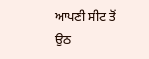ਆਪਣੀ ਸੀਟ ਤੋਂ ਉਠ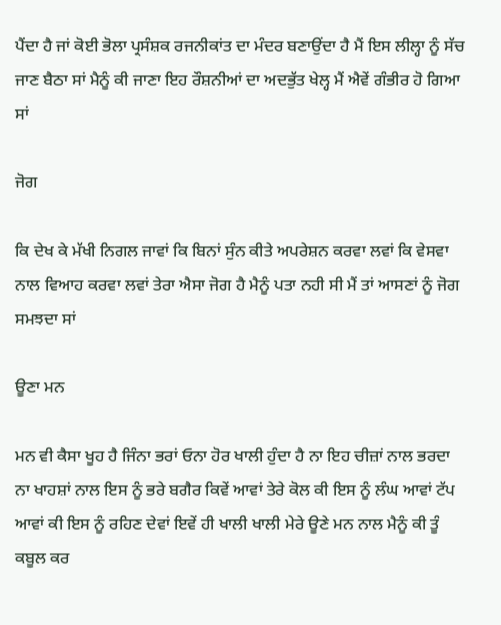ਪੈਂਦਾ ਹੈ ਜਾਂ ਕੋਈ ਭੋਲਾ ਪ੍ਰਸੰਸ਼ਕ ਰਜਨੀਕਾਂਤ ਦਾ ਮੰਦਰ ਬਣਾਉਂਦਾ ਹੈ ਮੈਂ ਇਸ ਲੀਲ੍ਹਾ ਨੂੰ ਸੱਚ ਜਾਣ ਬੈਠਾ ਸਾਂ ਮੈਨੂੰ ਕੀ ਜਾਣਾ ਇਹ ਰੌਸ਼ਨੀਆਂ ਦਾ ਅਦਭੁੱਤ ਖੇਲ੍ਹ ਮੈਂ ਐਵੇਂ ਗੰਭੀਰ ਹੋ ਗਿਆ ਸਾਂ

ਜੋਗ

ਕਿ ਦੇਖ ਕੇ ਮੱਖੀ ਨਿਗਲ ਜਾਵਾਂ ਕਿ ਬਿਨਾਂ ਸੁੰਨ ਕੀਤੇ ਅਪਰੇਸ਼ਨ ਕਰਵਾ ਲਵਾਂ ਕਿ ਵੇਸਵਾ ਨਾਲ ਵਿਆਹ ਕਰਵਾ ਲਵਾਂ ਤੇਰਾ ਐਸਾ ਜੋਗ ਹੈ ਮੈਨੂੰ ਪਤਾ ਨਹੀ ਸੀ ਮੈਂ ਤਾਂ ਆਸਣਾਂ ਨੂੰ ਜੋਗ ਸਮਝਦਾ ਸਾਂ

ਊਣਾ ਮਨ

ਮਨ ਵੀ ਕੈਸਾ ਖੂਹ ਹੈ ਜਿੰਨਾ ਭਰਾਂ ਓਨਾ ਹੋਰ ਖਾਲੀ ਹੁੰਦਾ ਹੈ ਨਾ ਇਹ ਚੀਜ਼ਾਂ ਨਾਲ ਭਰਦਾ ਨਾ ਖਾਹਸ਼ਾਂ ਨਾਲ ਇਸ ਨੂੰ ਭਰੇ ਬਗੈਰ ਕਿਵੇਂ ਆਵਾਂ ਤੇਰੇ ਕੋਲ ਕੀ ਇਸ ਨੂੰ ਲੰਘ ਆਵਾਂ ਟੱਪ ਆਵਾਂ ਕੀ ਇਸ ਨੂੰ ਰਹਿਣ ਦੇਵਾਂ ਇਵੇਂ ਹੀ ਖਾਲੀ ਖਾਲੀ ਮੇਰੇ ਊਣੇ ਮਨ ਨਾਲ ਮੈਨੂੰ ਕੀ ਤੂੰ ਕਬੂਲ ਕਰ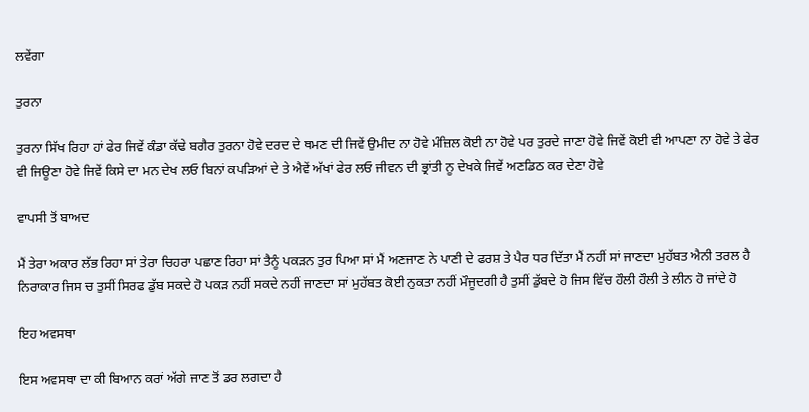ਲਵੇਂਗਾ

ਤੁਰਨਾ

ਤੁਰਨਾ ਸਿੱਖ ਰਿਹਾ ਹਾਂ ਫੇਰ ਜਿਵੇਂ ਕੰਡਾ ਕੱਢੇ ਬਗੈਰ ਤੁਰਨਾ ਹੋਵੇ ਦਰਦ ਦੇ ਥਮਣ ਦੀ ਜਿਵੇਂ ਉਮੀਦ ਨਾ ਹੋਵੇ ਮੰਜ਼ਿਲ ਕੋਈ ਨਾ ਹੋਵੇ ਪਰ ਤੁਰਦੇ ਜਾਣਾ ਹੋਵੇ ਜਿਵੇਂ ਕੋਈ ਵੀ ਆਪਣਾ ਨਾ ਹੋਵੇ ਤੇ ਫੇਰ ਵੀ ਜਿਊਣਾ ਹੋਵੇ ਜਿਵੇਂ ਕਿਸੇ ਦਾ ਮਨ ਦੇਖ ਲਓ ਬਿਨਾਂ ਕਪੜਿਆਂ ਦੇ ਤੇ ਐਵੇਂ ਅੱਖਾਂ ਫੇਰ ਲਓ ਜੀਵਨ ਦੀ ਭ੍ਰਾਂਤੀ ਨੂ ਦੇਖਕੇ ਜਿਵੇਂ ਅਣਡਿਠ ਕਰ ਦੇਣਾ ਹੋਵੇ

ਵਾਪਸੀ ਤੋਂ ਬਾਅਦ

ਮੈਂ ਤੇਰਾ ਅਕਾਰ ਲੱਭ ਰਿਹਾ ਸਾਂ ਤੇਰਾ ਚਿਹਰਾ ਪਛਾਣ ਰਿਹਾ ਸਾਂ ਤੈਨੂੰ ਪਕੜਨ ਤੁਰ ਪਿਆ ਸਾਂ ਮੈਂ ਅਣਜਾਣ ਨੇ ਪਾਣੀ ਦੇ ਫਰਸ਼ ਤੇ ਪੈਰ ਧਰ ਦਿੱਤਾ ਮੈਂ ਨਹੀਂ ਸਾਂ ਜਾਣਦਾ ਮੁਹੱਬਤ ਐਨੀ ਤਰਲ ਹੈ ਨਿਰਾਕਾਰ ਜਿਸ ਚ ਤੁਸੀਂ ਸਿਰਫ ਡੁੱਬ ਸਕਦੇ ਹੋ ਪਕੜ ਨਹੀਂ ਸਕਦੇ ਨਹੀਂ ਜਾਣਦਾ ਸਾਂ ਮੁਹੱਬਤ ਕੋਈ ਨੁਕਤਾ ਨਹੀਂ ਮੌਜੂਦਗੀ ਹੈ ਤੁਸੀਂ ਡੁੱਬਦੇ ਹੋ ਜਿਸ ਵਿੱਚ ਹੌਲੀ ਹੌਲੀ ਤੇ ਲੀਨ ਹੋ ਜਾਂਦੇ ਹੋ

ਇਹ ਅਵਸਥਾ

ਇਸ ਅਵਸਥਾ ਦਾ ਕੀ ਬਿਆਨ ਕਰਾਂ ਅੱਗੇ ਜਾਣ ਤੋਂ ਡਰ ਲਗਦਾ ਹੈ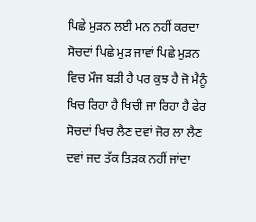ਪਿਛੇ ਮੁੜਨ ਲਈ ਮਨ ਨਹੀਂ ਕਰਦਾ ਸੋਚਦਾਂ ਪਿਛੇ ਮੁੜ ਜਾਵਾਂ ਪਿਛੇ ਮੁੜਨ ਵਿਚ ਮੌਜ ਬੜੀ ਹੈ ਪਰ ਕੁਝ ਹੈ ਜੋ ਮੈਨੂੰ ਖਿਚ ਰਿਹਾ ਹੈ ਖਿਚੀ ਜਾ ਰਿਹਾ ਹੈ ਫੇਰ ਸੋਚਦਾਂ ਖਿਚ ਲੈਣ ਦਵਾਂ ਜੋਰ ਲਾ ਲੈਣ ਦਵਾਂ ਜਦ ਤੱਕ ਤਿੜਕ ਨਹੀਂ ਜਾਂਦਾ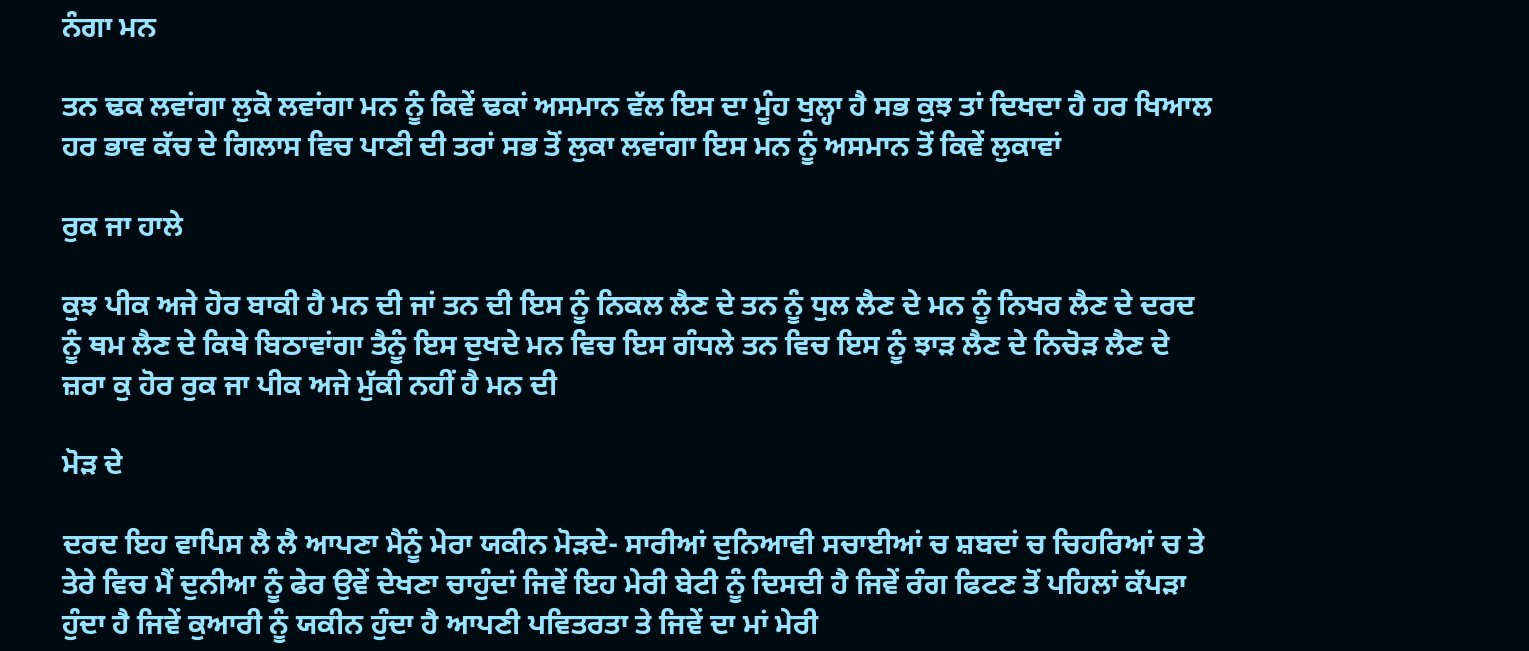ਨੰਗਾ ਮਨ

ਤਨ ਢਕ ਲਵਾਂਗਾ ਲੁਕੋ ਲਵਾਂਗਾ ਮਨ ਨੂੰ ਕਿਵੇਂ ਢਕਾਂ ਅਸਮਾਨ ਵੱਲ ਇਸ ਦਾ ਮੂੰਹ ਖੁਲ੍ਹਾ ਹੈ ਸਭ ਕੁਝ ਤਾਂ ਦਿਖਦਾ ਹੈ ਹਰ ਖਿਆਲ ਹਰ ਭਾਵ ਕੱਚ ਦੇ ਗਿਲਾਸ ਵਿਚ ਪਾਣੀ ਦੀ ਤਰਾਂ ਸਭ ਤੋਂ ਲੁਕਾ ਲਵਾਂਗਾ ਇਸ ਮਨ ਨੂੰ ਅਸਮਾਨ ਤੋਂ ਕਿਵੇਂ ਲੁਕਾਵਾਂ

ਰੁਕ ਜਾ ਹਾਲੇ

ਕੁਝ ਪੀਕ ਅਜੇ ਹੋਰ ਬਾਕੀ ਹੈ ਮਨ ਦੀ ਜਾਂ ਤਨ ਦੀ ਇਸ ਨੂੰ ਨਿਕਲ ਲੈਣ ਦੇ ਤਨ ਨੂੰ ਧੁਲ ਲੈਣ ਦੇ ਮਨ ਨੂੰ ਨਿਖਰ ਲੈਣ ਦੇ ਦਰਦ ਨੂੰ ਥਮ ਲੈਣ ਦੇ ਕਿਥੇ ਬਿਠਾਵਾਂਗਾ ਤੈਨੂੰ ਇਸ ਦੁਖਦੇ ਮਨ ਵਿਚ ਇਸ ਗੰਧਲੇ ਤਨ ਵਿਚ ਇਸ ਨੂੰ ਝਾੜ ਲੈਣ ਦੇ ਨਿਚੋੜ ਲੈਣ ਦੇ ਜ਼ਰਾ ਕੁ ਹੋਰ ਰੁਕ ਜਾ ਪੀਕ ਅਜੇ ਮੁੱਕੀ ਨਹੀਂ ਹੈ ਮਨ ਦੀ

ਮੋੜ ਦੇ

ਦਰਦ ਇਹ ਵਾਪਿਸ ਲੈ ਲੈ ਆਪਣਾ ਮੈਨੂੰ ਮੇਰਾ ਯਕੀਨ ਮੋੜਦੇ- ਸਾਰੀਆਂ ਦੁਨਿਆਵੀ ਸਚਾਈਆਂ ਚ ਸ਼ਬਦਾਂ ਚ ਚਿਹਰਿਆਂ ਚ ਤੇ ਤੇਰੇ ਵਿਚ ਮੈਂ ਦੁਨੀਆ ਨੂੰ ਫੇਰ ਉਵੇਂ ਦੇਖਣਾ ਚਾਹੁੰਦਾਂ ਜਿਵੇਂ ਇਹ ਮੇਰੀ ਬੇਟੀ ਨੂੰ ਦਿਸਦੀ ਹੈ ਜਿਵੇਂ ਰੰਗ ਫਿਟਣ ਤੋਂ ਪਹਿਲਾਂ ਕੱਪੜਾ ਹੁੰਦਾ ਹੈ ਜਿਵੇਂ ਕੁਆਰੀ ਨੂੰ ਯਕੀਨ ਹੁੰਦਾ ਹੈ ਆਪਣੀ ਪਵਿਤਰਤਾ ਤੇ ਜਿਵੇਂ ਦਾ ਮਾਂ ਮੇਰੀ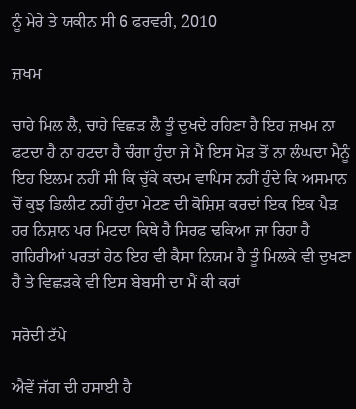ਨੂੰ ਮੇਰੇ ਤੇ ਯਕੀਨ ਸੀ 6 ਫਰਵਰੀ, 2010

ਜ਼ਖਮ

ਚਾਹੇ ਮਿਲ ਲੈ, ਚਾਹੇ ਵਿਛੜ ਲੈ ਤੂੰ ਦੁਖਦੇ ਰਹਿਣਾ ਹੈ ਇਹ ਜ਼ਖਮ ਨਾ ਫਟਦਾ ਹੈ ਨਾ ਹਟਦਾ ਹੈ ਚੰਗਾ ਹੁੰਦਾ ਜੇ ਮੈਂ ਇਸ ਮੋੜ ਤੋਂ ਨਾ ਲੰਘਦਾ ਮੈਨੂੰ ਇਹ ਇਲਮ ਨਹੀਂ ਸੀ ਕਿ ਚੁੱਕੇ ਕਦਮ ਵਾਪਿਸ ਨਹੀਂ ਹੁੰਦੇ ਕਿ ਅਸਮਾਨ ਚੋਂ ਕੁਝ ਡਿਲੀਟ ਨਹੀਂ ਹੁੰਦਾ ਮੇਟਣ ਦੀ ਕੋਸ਼ਿਸ਼ ਕਰਦਾਂ ਇਕ ਇਕ ਪੈੜ ਹਰ ਨਿਸ਼ਾਨ ਪਰ ਮਿਟਦਾ ਕਿਥੇ ਹੈ ਸਿਰਫ ਢਕਿਆ ਜਾ ਰਿਹਾ ਹੈ ਗਹਿਰੀਆਂ ਪਰਤਾਂ ਹੇਠ ਇਹ ਵੀ ਕੈਸਾ ਨਿਯਮ ਹੈ ਤੂੰ ਮਿਲਕੇ ਵੀ ਦੁਖਣਾ ਹੈ ਤੇ ਵਿਛੜਕੇ ਵੀ ਇਸ ਬੇਬਸੀ ਦਾ ਮੈਂ ਕੀ ਕਰਾਂ

ਸਰੋਦੀ ਟੱਪੇ

ਐਵੇਂ ਜੱਗ ਦੀ ਹਸਾਈ ਹੈ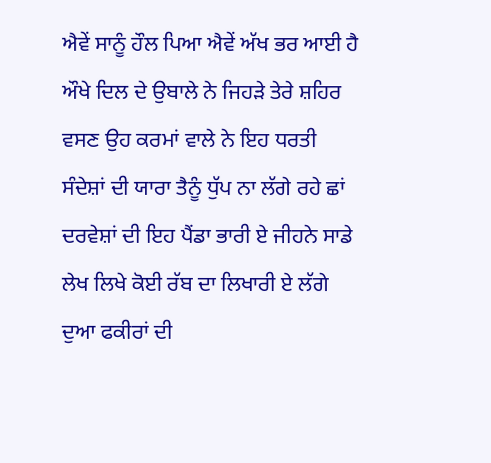ਐਵੇਂ ਸਾਨੂੰ ਹੌਲ ਪਿਆ ਐਵੇਂ ਅੱਖ ਭਰ ਆਈ ਹੈ ਔਖੇ ਦਿਲ ਦੇ ਉਬਾਲੇ ਨੇ ਜਿਹੜੇ ਤੇਰੇ ਸ਼ਹਿਰ ਵਸਣ ਉਹ ਕਰਮਾਂ ਵਾਲੇ ਨੇ ਇਹ ਧਰਤੀ ਸੰਦੇਸ਼ਾਂ ਦੀ ਯਾਰਾ ਤੈਨੂੰ ਧੁੱਪ ਨਾ ਲੱਗੇ ਰਹੇ ਛਾਂ ਦਰਵੇਸ਼ਾਂ ਦੀ ਇਹ ਪੈਂਡਾ ਭਾਰੀ ਏ ਜੀਹਨੇ ਸਾਡੇ ਲੇਖ ਲਿਖੇ ਕੋਈ ਰੱਬ ਦਾ ਲਿਖਾਰੀ ਏ ਲੱਗੇ ਦੁਆ ਫਕੀਰਾਂ ਦੀ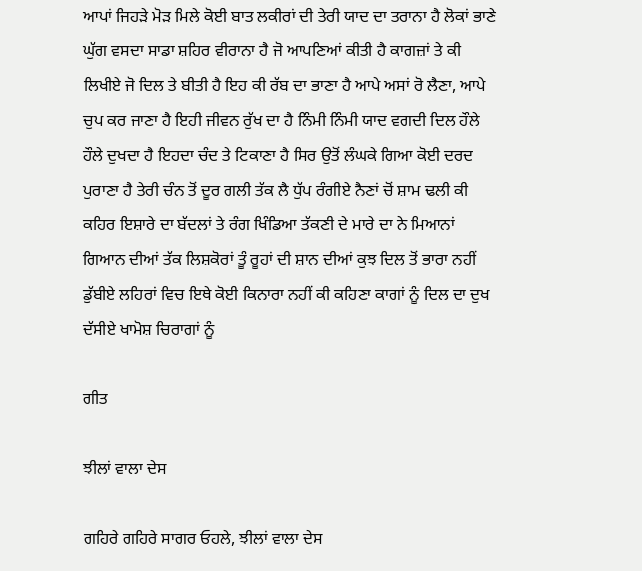ਆਪਾਂ ਜਿਹੜੇ ਮੋੜ ਮਿਲੇ ਕੋਈ ਬਾਤ ਲਕੀਰਾਂ ਦੀ ਤੇਰੀ ਯਾਦ ਦਾ ਤਰਾਨਾ ਹੈ ਲੋਕਾਂ ਭਾਣੇ ਘੁੱਗ ਵਸਦਾ ਸਾਡਾ ਸ਼ਹਿਰ ਵੀਰਾਨਾ ਹੈ ਜੋ ਆਪਣਿਆਂ ਕੀਤੀ ਹੈ ਕਾਗਜ਼ਾਂ ਤੇ ਕੀ ਲਿਖੀਏ ਜੋ ਦਿਲ ਤੇ ਬੀਤੀ ਹੈ ਇਹ ਕੀ ਰੱਬ ਦਾ ਭਾਣਾ ਹੈ ਆਪੇ ਅਸਾਂ ਰੋ ਲੈਣਾ, ਆਪੇ ਚੁਪ ਕਰ ਜਾਣਾ ਹੈ ਇਹੀ ਜੀਵਨ ਰੁੱਖ ਦਾ ਹੈ ਨਿੰਮੀ ਨਿੰਮੀ ਯਾਦ ਵਗਦੀ ਦਿਲ ਹੌਲੇ ਹੌਲੇ ਦੁਖਦਾ ਹੈ ਇਹਦਾ ਚੰਦ ਤੇ ਟਿਕਾਣਾ ਹੈ ਸਿਰ ਉਤੋਂ ਲੰਘਕੇ ਗਿਆ ਕੋਈ ਦਰਦ ਪੁਰਾਣਾ ਹੈ ਤੇਰੀ ਚੰਨ ਤੋਂ ਦੂਰ ਗਲੀ ਤੱਕ ਲੈ ਧੁੱਪ ਰੰਗੀਏ ਨੈਣਾਂ ਚੋਂ ਸ਼ਾਮ ਢਲੀ ਕੀ ਕਹਿਰ ਇਸ਼ਾਰੇ ਦਾ ਬੱਦਲਾਂ ਤੇ ਰੰਗ ਖਿੰਡਿਆ ਤੱਕਣੀ ਦੇ ਮਾਰੇ ਦਾ ਨੇ ਮਿਆਨਾਂ ਗਿਆਨ ਦੀਆਂ ਤੱਕ ਲਿਸ਼ਕੋਰਾਂ ਤੂੰ ਰੂਹਾਂ ਦੀ ਸ਼ਾਨ ਦੀਆਂ ਕੁਝ ਦਿਲ ਤੋਂ ਭਾਰਾ ਨਹੀਂ ਡੁੱਬੀਏ ਲਹਿਰਾਂ ਵਿਚ ਇਥੇ ਕੋਈ ਕਿਨਾਰਾ ਨਹੀਂ ਕੀ ਕਹਿਣਾ ਕਾਗਾਂ ਨੂੰ ਦਿਲ ਦਾ ਦੁਖ ਦੱਸੀਏ ਖਾਮੋਸ਼ ਚਿਰਾਗਾਂ ਨੂੰ

ਗੀਤ

ਝੀਲਾਂ ਵਾਲਾ ਦੇਸ

ਗਹਿਰੇ ਗਹਿਰੇ ਸਾਗਰ ਓਹਲੇ, ਝੀਲਾਂ ਵਾਲਾ ਦੇਸ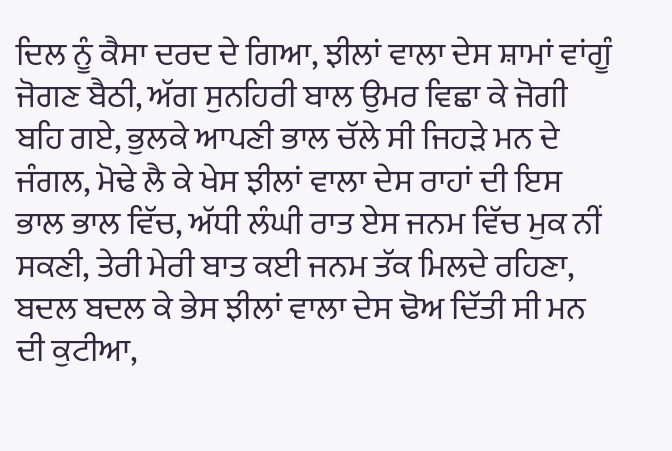ਦਿਲ ਨੂੰ ਕੈਸਾ ਦਰਦ ਦੇ ਗਿਆ, ਝੀਲਾਂ ਵਾਲਾ ਦੇਸ ਸ਼ਾਮਾਂ ਵਾਂਗੂੰ ਜੋਗਣ ਬੈਠੀ, ਅੱਗ ਸੁਨਹਿਰੀ ਬਾਲ ਉਮਰ ਵਿਛਾ ਕੇ ਜੋਗੀ ਬਹਿ ਗਏ, ਭੁਲਕੇ ਆਪਣੀ ਭਾਲ ਚੱਲੇ ਸੀ ਜਿਹੜੇ ਮਨ ਦੇ ਜੰਗਲ, ਮੋਢੇ ਲੈ ਕੇ ਖੇਸ ਝੀਲਾਂ ਵਾਲਾ ਦੇਸ ਰਾਹਾਂ ਦੀ ਇਸ ਭਾਲ ਭਾਲ ਵਿੱਚ, ਅੱਧੀ ਲੰਘੀ ਰਾਤ ਏਸ ਜਨਮ ਵਿੱਚ ਮੁਕ ਨੀਂ ਸਕਣੀ, ਤੇਰੀ ਮੇਰੀ ਬਾਤ ਕਈ ਜਨਮ ਤੱਕ ਮਿਲਦੇ ਰਹਿਣਾ, ਬਦਲ ਬਦਲ ਕੇ ਭੇਸ ਝੀਲਾਂ ਵਾਲਾ ਦੇਸ ਢੋਅ ਦਿੱਤੀ ਸੀ ਮਨ ਦੀ ਕੁਟੀਆ,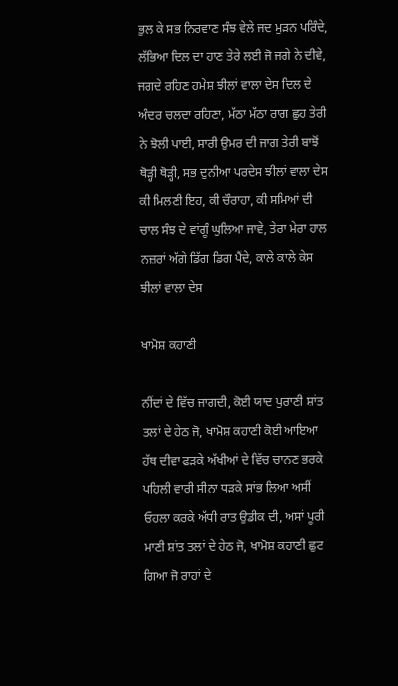ਭੁਲ ਕੇ ਸਭ ਨਿਰਵਾਣ ਸੰਝ ਵੇਲੇ ਜਦ ਮੁੜਨ ਪਰਿੰਦੇ, ਲੱਭਿਆ ਦਿਲ ਦਾ ਹਾਣ ਤੇਰੇ ਲਈ ਜੋ ਜਗੇ ਨੇ ਦੀਵੇ, ਜਗਦੇ ਰਹਿਣ ਹਮੇਸ਼ ਝੀਲਾਂ ਵਾਲਾ ਦੇਸ ਦਿਲ ਦੇ ਅੰਦਰ ਚਲਦਾ ਰਹਿਣਾ, ਮੱਠਾ ਮੱਠਾ ਰਾਗ ਛੁਹ ਤੇਰੀ ਨੇ ਝੋਲੀ ਪਾਈ, ਸਾਰੀ ਉਮਰ ਦੀ ਜਾਗ ਤੇਰੀ ਬਾਝੋਂ ਥੋੜ੍ਹੀ ਥੋੜ੍ਹੀ, ਸਭ ਦੁਨੀਆ ਪਰਦੇਸ ਝੀਲਾਂ ਵਾਲਾ ਦੇਸ ਕੀ ਮਿਲਣੀ ਇਹ, ਕੀ ਚੌਰਾਹਾ, ਕੀ ਸਮਿਆਂ ਦੀ ਚਾਲ ਸੰਝ ਦੇ ਵਾਂਗੂੰ ਘੁਲਿਆ ਜਾਵੇ, ਤੇਰਾ ਮੇਰਾ ਹਾਲ ਨਜ਼ਰਾਂ ਅੱਗੇ ਡਿੱਗ ਡਿਗ ਪੈਂਦੇ, ਕਾਲੇ ਕਾਲੇ ਕੇਸ ਝੀਲਾਂ ਵਾਲਾ ਦੇਸ

ਖਾਮੋਸ਼ ਕਹਾਣੀ

ਨੀਂਦਾਂ ਦੇ ਵਿੱਚ ਜਾਗਦੀ, ਕੋਈ ਯਾਦ ਪੁਰਾਣੀ ਸ਼ਾਂਤ ਤਲਾਂ ਦੇ ਹੇਠ ਜੋ, ਖਾਮੋਸ਼ ਕਹਾਣੀ ਕੋਈ ਆਇਆ ਹੱਥ ਦੀਵਾ ਫੜਕੇ ਅੱਖੀਆਂ ਦੇ ਵਿੱਚ ਚਾਨਣ ਭਰਕੇ ਪਹਿਲੀ ਵਾਰੀ ਸੀਨਾ ਧੜਕੇ ਸਾਂਭ ਲਿਆ ਅਸੀਂ ਓਹਲਾ ਕਰਕੇ ਅੱਧੀ ਰਾਤ ਉਡੀਕ ਦੀ, ਅਸਾਂ ਪੂਰੀ ਮਾਣੀ ਸ਼ਾਂਤ ਤਲਾਂ ਦੇ ਹੇਠ ਜੋ, ਖਾਮੋਸ਼ ਕਹਾਣੀ ਛੁਟ ਗਿਆ ਜੋ ਰਾਹਾਂ ਦੇ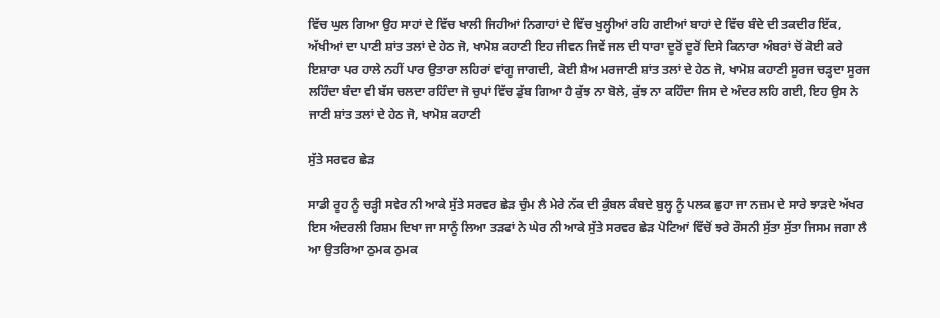ਵਿੱਚ ਘੁਲ ਗਿਆ ਉਹ ਸਾਹਾਂ ਦੇ ਵਿੱਚ ਖਾਲੀ ਜਿਹੀਆਂ ਨਿਗਾਹਾਂ ਦੇ ਵਿੱਚ ਖੁਲ੍ਹੀਆਂ ਰਹਿ ਗਈਆਂ ਬਾਹਾਂ ਦੇ ਵਿੱਚ ਬੰਦੇ ਦੀ ਤਕਦੀਰ ਇੱਕ, ਅੱਖੀਆਂ ਦਾ ਪਾਣੀ ਸ਼ਾਂਤ ਤਲਾਂ ਦੇ ਹੇਠ ਜੋ, ਖਾਮੋਸ਼ ਕਹਾਣੀ ਇਹ ਜੀਵਨ ਜਿਵੇਂ ਜਲ ਦੀ ਧਾਰਾ ਦੂਰੋਂ ਦੂਰੋਂ ਦਿਸੇ ਕਿਨਾਰਾ ਅੰਬਰਾਂ ਚੋਂ ਕੋਈ ਕਰੇ ਇਸ਼ਾਰਾ ਪਰ ਹਾਲੇ ਨਹੀਂ ਪਾਰ ਉਤਾਰਾ ਲਹਿਰਾਂ ਵਾਂਗੂ ਜਾਗਦੀ, ਕੋਈ ਸ਼ੈਅ ਮਰਜਾਣੀ ਸ਼ਾਂਤ ਤਲਾਂ ਦੇ ਹੇਠ ਜੋ, ਖਾਮੋਸ਼ ਕਹਾਣੀ ਸੂਰਜ ਚੜ੍ਹਦਾ ਸੂਰਜ ਲਹਿੰਦਾ ਬੰਦਾ ਵੀ ਬੱਸ ਚਲਦਾ ਰਹਿੰਦਾ ਜੋ ਚੁਪਾਂ ਵਿੱਚ ਡੁੱਬ ਗਿਆ ਹੈ ਕੁੱਝ ਨਾ ਬੋਲੇ, ਕੁੱਝ ਨਾ ਕਹਿੰਦਾ ਜਿਸ ਦੇ ਅੰਦਰ ਲਹਿ ਗਈ, ਇਹ ਉਸ ਨੇ ਜਾਣੀ ਸ਼ਾਂਤ ਤਲਾਂ ਦੇ ਹੇਠ ਜੋ, ਖਾਮੋਸ਼ ਕਹਾਣੀ

ਸੁੱਤੇ ਸਰਵਰ ਛੇੜ

ਸਾਡੀ ਰੂਹ ਨੂੰ ਚੜ੍ਹੀ ਸਵੇਰ ਨੀ ਆਕੇ ਸੁੱਤੇ ਸਰਵਰ ਛੇੜ ਚੁੰਮ ਲੈ ਮੇਰੇ ਨੱਕ ਦੀ ਕੁੰਬਲ ਕੰਬਦੇ ਬੁਲ੍ਹ ਨੂੰ ਪਲਕ ਛੁਹਾ ਜਾ ਨਜ਼ਮ ਦੇ ਸਾਰੇ ਝਾੜਦੇ ਅੱਖਰ ਇਸ ਅੰਦਰਲੀ ਰਿਸ਼ਮ ਦਿਖਾ ਜਾ ਸਾਨੂੰ ਲਿਆ ਤੜਫਾਂ ਨੇ ਘੇਰ ਨੀ ਆਕੇ ਸੁੱਤੇ ਸਰਵਰ ਛੇੜ ਪੋਟਿਆਂ ਵਿੱਚੋਂ ਝਰੇ ਰੌਸਨੀ ਸੁੱਤਾ ਸੁੱਤਾ ਜਿਸਮ ਜਗਾ ਲੈ ਆ ਉਤਰਿਆ ਠੁਮਕ ਠੁਮਕ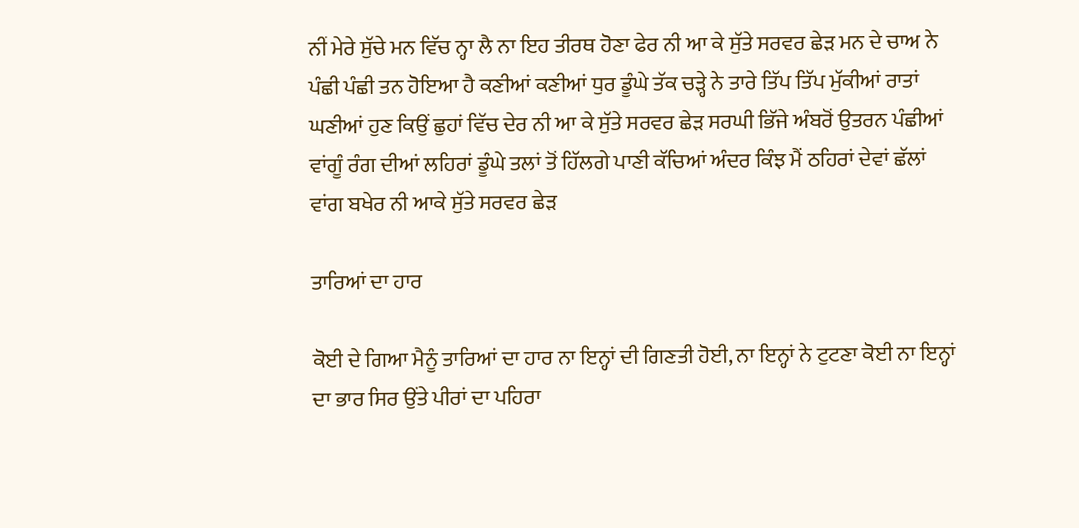ਨੀਂ ਮੇਰੇ ਸੁੱਚੇ ਮਨ ਵਿੱਚ ਨ੍ਹਾ ਲੈ ਨਾ ਇਹ ਤੀਰਥ ਹੋਣਾ ਫੇਰ ਨੀ ਆ ਕੇ ਸੁੱਤੇ ਸਰਵਰ ਛੇੜ ਮਨ ਦੇ ਚਾਅ ਨੇ ਪੰਛੀ ਪੰਛੀ ਤਨ ਹੋਇਆ ਹੈ ਕਣੀਆਂ ਕਣੀਆਂ ਧੁਰ ਡੂੰਘੇ ਤੱਕ ਚੜ੍ਹੇ ਨੇ ਤਾਰੇ ਤਿੱਪ ਤਿੱਪ ਮੁੱਕੀਆਂ ਰਾਤਾਂ ਘਣੀਆਂ ਹੁਣ ਕਿਉਂ ਛੁਹਾਂ ਵਿੱਚ ਦੇਰ ਨੀ ਆ ਕੇ ਸੁੱਤੇ ਸਰਵਰ ਛੇੜ ਸਰਘੀ ਭਿੱਜੇ ਅੰਬਰੋਂ ਉਤਰਨ ਪੰਛੀਆਂ ਵਾਂਗੂੰ ਰੰਗ ਦੀਆਂ ਲਹਿਰਾਂ ਡੂੰਘੇ ਤਲਾਂ ਤੋਂ ਹਿੱਲਗੇ ਪਾਣੀ ਕੱਚਿਆਂ ਅੰਦਰ ਕਿੰਝ ਮੈਂ ਠਹਿਰਾਂ ਦੇਵਾਂ ਛੱਲਾਂ ਵਾਂਗ ਬਖੇਰ ਨੀ ਆਕੇ ਸੁੱਤੇ ਸਰਵਰ ਛੇੜ

ਤਾਰਿਆਂ ਦਾ ਹਾਰ

ਕੋਈ ਦੇ ਗਿਆ ਮੈਨੂੰ ਤਾਰਿਆਂ ਦਾ ਹਾਰ ਨਾ ਇਨ੍ਹਾਂ ਦੀ ਗਿਣਤੀ ਹੋਈ, ਨਾ ਇਨ੍ਹਾਂ ਨੇ ਟੁਟਣਾ ਕੋਈ ਨਾ ਇਨ੍ਹਾਂ ਦਾ ਭਾਰ ਸਿਰ ਉਂਤੇ ਪੀਰਾਂ ਦਾ ਪਹਿਰਾ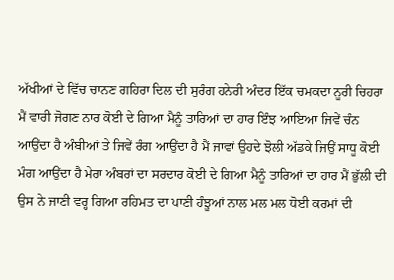ਅੱਖੀਆਂ ਦੇ ਵਿੱਚ ਚਾਨਣ ਗਹਿਰਾ ਦਿਲ ਦੀ ਸੁਰੰਗ ਹਨੇਰੀ ਅੰਦਰ ਇੱਕ ਚਮਕਦਾ ਨੂਰੀ ਚਿਹਰਾ ਮੈਂ ਵਾਰੀ ਜੋਗਣ ਨਾਰ ਕੋਈ ਦੇ ਗਿਆ ਮੈਨੂੰ ਤਾਰਿਆਂ ਦਾ ਹਾਰ ਇੰਝ ਆਇਆ ਜਿਵੇਂ ਚੰਨ ਆਉਂਦਾ ਹੈ ਅੰਬੀਆਂ ਤੇ ਜਿਵੇਂ ਰੰਗ ਆਉਂਦਾ ਹੈ ਮੈਂ ਜਾਵਾਂ ਉਹਦੇ ਝੋਲੀ ਅੱਡਕੇ ਜਿਉਂ ਸਾਧੂ ਕੋਈ ਮੰਗ ਆਉਂਦਾ ਹੈ ਮੇਰਾ ਅੰਬਰਾਂ ਦਾ ਸਰਦਾਰ ਕੋਈ ਦੇ ਗਿਆ ਮੈਨੂੰ ਤਾਰਿਆਂ ਦਾ ਹਾਰ ਮੈਂ ਭੁੱਲੀ ਦੀ ਉਸ ਨੇ ਜਾਣੀ ਵਰ੍ਹ ਗਿਆ ਰਹਿਮਤ ਦਾ ਪਾਣੀ ਹੰਝੂਆਂ ਨਾਲ ਮਲ ਮਲ ਧੋਈ ਕਰਮਾਂ ਦੀ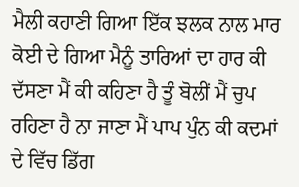ਮੈਲੀ ਕਹਾਣੀ ਗਿਆ ਇੱਕ ਝਲਕ ਨਾਲ ਮਾਰ ਕੋਈ ਦੇ ਗਿਆ ਮੈਨੂੰ ਤਾਰਿਆਂ ਦਾ ਹਾਰ ਕੀ ਦੱਸਣਾ ਮੈਂ ਕੀ ਕਹਿਣਾ ਹੈ ਤੂੰ ਬੋਲੀਂ ਮੈਂ ਚੁਪ ਰਹਿਣਾ ਹੈ ਨਾ ਜਾਣਾ ਮੈਂ ਪਾਪ ਪੁੰਨ ਕੀ ਕਦਮਾਂ ਦੇ ਵਿੱਚ ਡਿੱਗ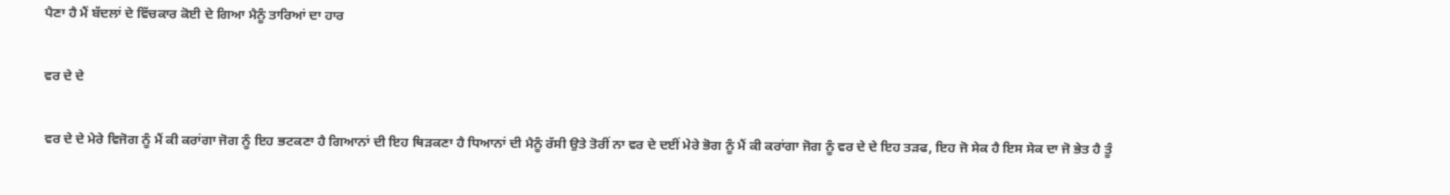ਪੈਣਾ ਹੈ ਮੈਂ ਬੱਦਲਾਂ ਦੇ ਵਿੱਚਕਾਰ ਕੋਈ ਦੇ ਗਿਆ ਮੈਨੂੰ ਤਾਰਿਆਂ ਦਾ ਹਾਰ

ਵਰ ਦੇ ਦੇ

ਵਰ ਦੇ ਦੇ ਮੇਰੇ ਵਿਜੋਗ ਨੂੰ ਮੈਂ ਕੀ ਕਰਾਂਗਾ ਜੋਗ ਨੂੰ ਇਹ ਭਟਕਣਾ ਹੈ ਗਿਆਨਾਂ ਦੀ ਇਹ ਥਿੜਕਣਾ ਹੈ ਧਿਆਨਾਂ ਦੀ ਮੈਨੂੰ ਰੱਸੀ ਉਤੇ ਤੋਰੀਂ ਨਾ ਵਰ ਦੇ ਦਈਂ ਮੇਰੇ ਭੋਗ ਨੂੰ ਮੈਂ ਕੀ ਕਰਾਂਗਾ ਜੋਗ ਨੂੰ ਵਰ ਦੇ ਦੇ ਇਹ ਤੜਫ, ਇਹ ਜੋ ਸੇਕ ਹੈ ਇਸ ਸੇਕ ਦਾ ਜੋ ਭੇਤ ਹੈ ਤੂੰ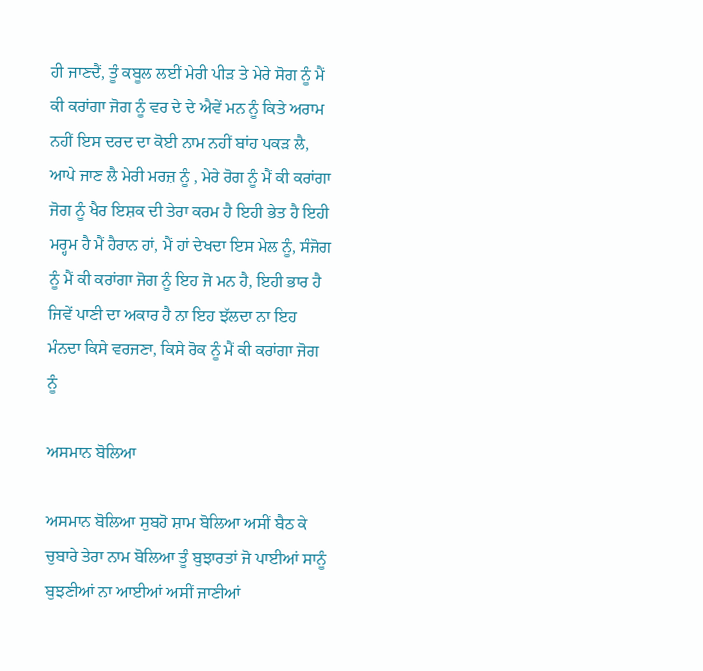ਹੀ ਜਾਣਦੈਂ, ਤੂੰ ਕਬੂਲ ਲਈਂ ਮੇਰੀ ਪੀੜ ਤੇ ਮੇਰੇ ਸੋਗ ਨੂੰ ਮੈਂ ਕੀ ਕਰਾਂਗਾ ਜੋਗ ਨੂੰ ਵਰ ਦੇ ਦੇ ਐਵੇਂ ਮਨ ਨੂੰ ਕਿਤੇ ਅਰਾਮ ਨਹੀਂ ਇਸ ਦਰਦ ਦਾ ਕੋਈ ਨਾਮ ਨਹੀਂ ਬਾਂਹ ਪਕੜ ਲੈ, ਆਪੇ ਜਾਣ ਲੈ ਮੇਰੀ ਮਰਜ਼ ਨੂੰ , ਮੇਰੇ ਰੋਗ ਨੂੰ ਮੈਂ ਕੀ ਕਰਾਂਗਾ ਜੋਗ ਨੂੰ ਖੈਰ ਇਸ਼ਕ ਦੀ ਤੇਰਾ ਕਰਮ ਹੈ ਇਹੀ ਭੇਤ ਹੈ ਇਹੀ ਮਰ੍ਹਮ ਹੈ ਮੈਂ ਹੈਰਾਨ ਹਾਂ, ਮੈਂ ਹਾਂ ਦੇਖਦਾ ਇਸ ਮੇਲ ਨੂੰ, ਸੰਜੋਗ ਨੂੰ ਮੈਂ ਕੀ ਕਰਾਂਗਾ ਜੋਗ ਨੂੰ ਇਹ ਜੋ ਮਨ ਹੈ, ਇਹੀ ਭਾਰ ਹੈ ਜਿਵੇਂ ਪਾਣੀ ਦਾ ਅਕਾਰ ਹੈ ਨਾ ਇਹ ਝੱਲਦਾ ਨਾ ਇਹ ਮੰਨਦਾ ਕਿਸੇ ਵਰਜਣਾ, ਕਿਸੇ ਰੋਕ ਨੂੰ ਮੈਂ ਕੀ ਕਰਾਂਗਾ ਜੋਗ ਨੂੰ

ਅਸਮਾਨ ਬੋਲਿਆ

ਅਸਮਾਨ ਬੋਲਿਆ ਸੁਬਹੋ ਸ਼ਾਮ ਬੋਲਿਆ ਅਸੀਂ ਬੈਠ ਕੇ ਚੁਬਾਰੇ ਤੇਰਾ ਨਾਮ ਬੋਲਿਆ ਤੂੰ ਬੁਝਾਰਤਾਂ ਜੋ ਪਾਈਆਂ ਸਾਨੂੰ ਬੁਝਣੀਆਂ ਨਾ ਆਈਆਂ ਅਸੀਂ ਜਾਣੀਆਂ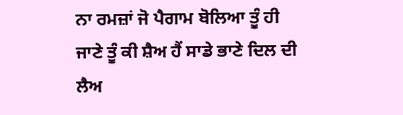ਨਾ ਰਮਜ਼ਾਂ ਜੋ ਪੈਗਾਮ ਬੋਲਿਆ ਤੂੰ ਹੀ ਜਾਣੇ ਤੂੰ ਕੀ ਸ਼ੈਅ ਹੈਂ ਸਾਡੇ ਭਾਣੇ ਦਿਲ ਦੀ ਲੈਅ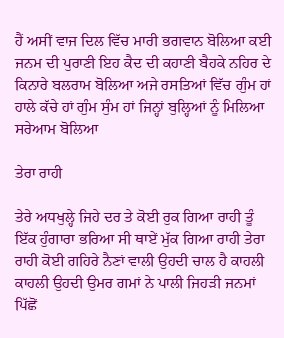ਹੈਂ ਅਸੀਂ ਵਾਜ ਦਿਲ ਵਿੱਚ ਮਾਰੀ ਭਗਵਾਨ ਬੋਲਿਆ ਕਈ ਜਨਮ ਦੀ ਪੁਰਾਣੀ ਇਹ ਕੈਦ ਦੀ ਕਹਾਣੀ ਬੈਹਕੇ ਨਹਿਰ ਦੇ ਕਿਨਾਰੇ ਬਲਰਾਮ ਬੋਲਿਆ ਅਜੇ ਰਸਤਿਆਂ ਵਿੱਚ ਗੁੰਮ ਹਾਂ ਹਾਲੇ ਕੱਚੇ ਹਾਂ ਗੁੰਮ ਸੁੰਮ ਹਾਂ ਜਿਨ੍ਹਾਂ ਬੁਲ੍ਹਿਆਂ ਨੂੰ ਮਿਲਿਆ ਸਰੇਆਮ ਬੋਲਿਆ

ਤੇਰਾ ਰਾਹੀ

ਤੇਰੇ ਅਧਖੁਲ੍ਹੇ ਜਿਹੇ ਦਰ ਤੇ ਕੋਈ ਰੁਕ ਗਿਆ ਰਾਹੀ ਤੂੰ ਇੱਕ ਹੁੰਗਾਰਾ ਭਰਿਆ ਸੀ ਥਾਏਂ ਮੁੱਕ ਗਿਆ ਰਾਹੀ ਤੇਰਾ ਰਾਹੀ ਕੋਈ ਗਹਿਰੇ ਨੈਣਾਂ ਵਾਲੀ ਉਹਦੀ ਚਾਲ ਹੈ ਕਾਹਲੀ ਕਾਹਲੀ ਉਹਦੀ ਉਮਰ ਗਮਾਂ ਨੇ ਪਾਲੀ ਜਿਹੜੀ ਜਨਮਾਂ ਪਿੱਛੋਂ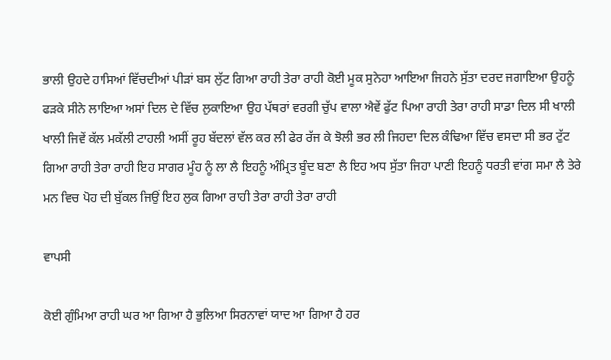ਭਾਲੀ ਉਹਦੇ ਹਾਸਿਆਂ ਵਿੱਚਦੀਆਂ ਪੀੜਾਂ ਬਸ ਲੁੱਟ ਗਿਆ ਰਾਹੀ ਤੇਰਾ ਰਾਹੀ ਕੋਈ ਮੂਕ ਸੁਨੇਹਾ ਆਇਆ ਜਿਹਨੇ ਸੁੱਤਾ ਦਰਦ ਜਗਾਇਆ ਉਹਨੂੰ ਫੜਕੇ ਸੀਨੇ ਲਾਇਆ ਅਸਾਂ ਦਿਲ ਦੇ ਵਿੱਚ ਲੁਕਾਇਆ ਉਹ ਪੱਥਰਾਂ ਵਰਗੀ ਚੁੱਪ ਵਾਲਾ ਐਵੇਂ ਫੁੱਟ ਪਿਆ ਰਾਹੀ ਤੇਰਾ ਰਾਹੀ ਸਾਡਾ ਦਿਲ ਸੀ ਖਾਲੀ ਖਾਲੀ ਜਿਵੇਂ ਕੱਲ ਮਕੱਲੀ ਟਾਹਲੀ ਅਸੀਂ ਰੂਹ ਬੱਦਲਾਂ ਵੱਲ ਕਰ ਲੀ ਫੇਰ ਰੱਜ ਕੇ ਝੋਲੀ ਭਰ ਲੀ ਜਿਹਦਾ ਦਿਲ ਕੰਢਿਆ ਵਿੱਚ ਵਸਦਾ ਸੀ ਭਰ ਟੁੱਟ ਗਿਆ ਰਾਹੀ ਤੇਰਾ ਰਾਹੀ ਇਹ ਸਾਗਰ ਮੂੰਹ ਨੂੰ ਲਾ ਲੈ ਇਹਨੂੰ ਅੰਮ੍ਰਿਤ ਬੂੰਦ ਬਣਾ ਲੈ ਇਹ ਅਧ ਸੁੱਤਾ ਜਿਹਾ ਪਾਣੀ ਇਹਨੂੰ ਧਰਤੀ ਵਾਂਗ ਸਮਾ ਲੈ ਤੇਰੇ ਮਨ ਵਿਚ ਪੋਹ ਦੀ ਬੁੱਕਲ ਜਿਉਂ ਇਹ ਲੁਕ ਗਿਆ ਰਾਹੀ ਤੇਰਾ ਰਾਹੀ ਤੇਰਾ ਰਾਹੀ

ਵਾਪਸੀ

ਕੋਈ ਗੁੰਮਿਆ ਰਾਹੀ ਘਰ ਆ ਗਿਆ ਹੈ ਭੁਲਿਆ ਸਿਰਨਾਵਾਂ ਯਾਦ ਆ ਗਿਆ ਹੈ ਹਰ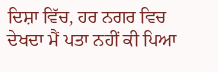ਦਿਸ਼ਾ ਵਿੱਚ, ਹਰ ਨਗਰ ਵਿਚ ਦੇਖਦਾ ਮੈਂ ਪਤਾ ਨਹੀਂ ਕੀ ਪਿਆ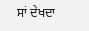ਸਾਂ ਦੇਖਦਾ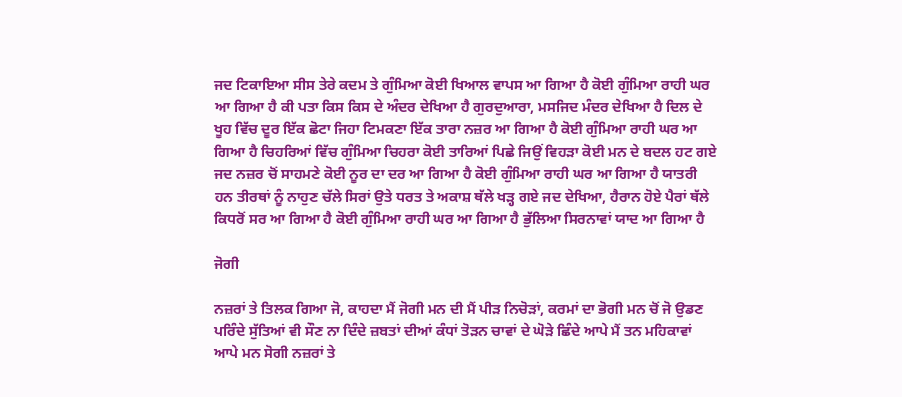ਜਦ ਟਿਕਾਇਆ ਸੀਸ ਤੇਰੇ ਕਦਮ ਤੇ ਗੁੰਮਿਆ ਕੋਈ ਖਿਆਲ ਵਾਪਸ ਆ ਗਿਆ ਹੈ ਕੋਈ ਗੁੰਮਿਆ ਰਾਹੀ ਘਰ ਆ ਗਿਆ ਹੈ ਕੀ ਪਤਾ ਕਿਸ ਕਿਸ ਦੇ ਅੰਦਰ ਦੇਖਿਆ ਹੈ ਗੁਰਦੁਆਰਾ, ਮਸਜਿਦ ਮੰਦਰ ਦੇਖਿਆ ਹੈ ਦਿਲ ਦੇ ਖੂਹ ਵਿੱਚ ਦੂਰ ਇੱਕ ਛੋਟਾ ਜਿਹਾ ਟਿਮਕਣਾ ਇੱਕ ਤਾਰਾ ਨਜ਼ਰ ਆ ਗਿਆ ਹੈ ਕੋਈ ਗੁੰਮਿਆ ਰਾਹੀ ਘਰ ਆ ਗਿਆ ਹੈ ਚਿਹਰਿਆਂ ਵਿੱਚ ਗੁੰਮਿਆ ਚਿਹਰਾ ਕੋਈ ਤਾਰਿਆਂ ਪਿਛੇ ਜਿਉਂ ਵਿਹੜਾ ਕੋਈ ਮਨ ਦੇ ਬਦਲ ਹਟ ਗਏ ਜਦ ਨਜ਼ਰ ਚੋਂ ਸਾਹਮਣੇ ਕੋਈ ਨੂਰ ਦਾ ਦਰ ਆ ਗਿਆ ਹੈ ਕੋਈ ਗੁੰਮਿਆ ਰਾਹੀ ਘਰ ਆ ਗਿਆ ਹੈ ਯਾਤਰੀ ਹਨ ਤੀਰਥਾਂ ਨੂੰ ਨਾਹੁਣ ਚੱਲੇ ਸਿਰਾਂ ਉਤੇ ਧਰਤ ਤੇ ਅਕਾਸ਼ ਥੱਲੇ ਖੜ੍ਹ ਗਏ ਜਦ ਦੇਖਿਆ, ਹੈਰਾਨ ਹੋਏ ਪੈਰਾਂ ਥੱਲੇ ਕਿਧਰੋਂ ਸਰ ਆ ਗਿਆ ਹੈ ਕੋਈ ਗੁੰਮਿਆ ਰਾਹੀ ਘਰ ਆ ਗਿਆ ਹੈ ਭੁੱਲਿਆ ਸਿਰਨਾਵਾਂ ਯਾਦ ਆ ਗਿਆ ਹੈ

ਜੋਗੀ

ਨਜ਼ਰਾਂ ਤੇ ਤਿਲਕ ਗਿਆ ਜੋ, ਕਾਹਦਾ ਮੈਂ ਜੋਗੀ ਮਨ ਦੀ ਮੈਂ ਪੀੜ ਨਿਚੋੜਾਂ, ਕਰਮਾਂ ਦਾ ਭੋਗੀ ਮਨ ਚੋਂ ਜੋ ਉਡਣ ਪਰਿੰਦੇ ਸੁੱਤਿਆਂ ਵੀ ਸੌਣ ਨਾ ਦਿੰਦੇ ਜ਼ਬਤਾਂ ਦੀਆਂ ਕੰਧਾਂ ਤੋੜਨ ਚਾਵਾਂ ਦੇ ਘੋੜੇ ਛਿੰਦੇ ਆਪੇ ਮੈਂ ਤਨ ਮਹਿਕਾਵਾਂ ਆਪੇ ਮਨ ਸੋਗੀ ਨਜ਼ਰਾਂ ਤੇ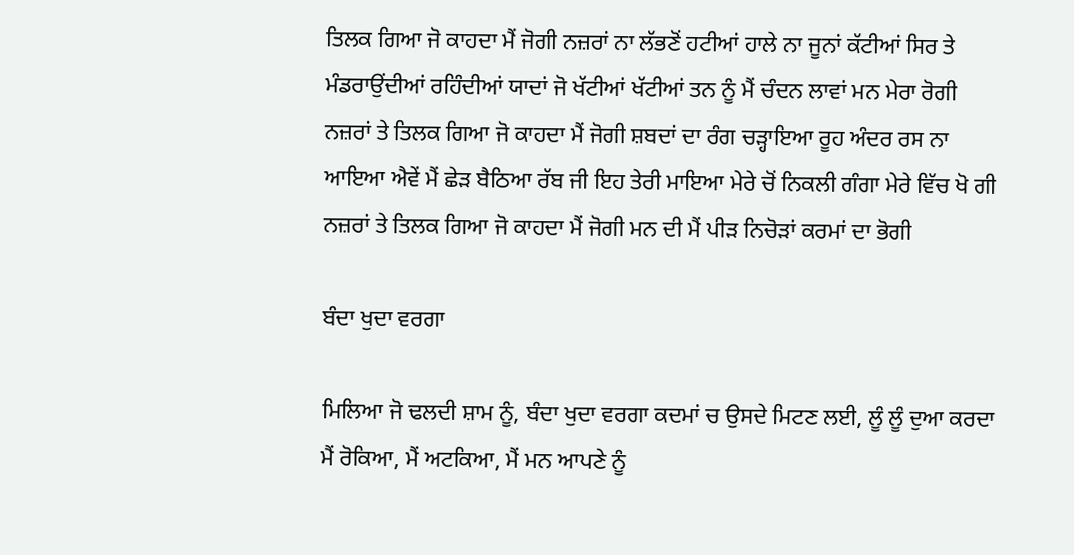ਤਿਲਕ ਗਿਆ ਜੋ ਕਾਹਦਾ ਮੈਂ ਜੋਗੀ ਨਜ਼ਰਾਂ ਨਾ ਲੱਭਣੋਂ ਹਟੀਆਂ ਹਾਲੇ ਨਾ ਜੂਨਾਂ ਕੱਟੀਆਂ ਸਿਰ ਤੇ ਮੰਡਰਾਉਂਦੀਆਂ ਰਹਿੰਦੀਆਂ ਯਾਦਾਂ ਜੋ ਖੱਟੀਆਂ ਖੱਟੀਆਂ ਤਨ ਨੂੰ ਮੈਂ ਚੰਦਨ ਲਾਵਾਂ ਮਨ ਮੇਰਾ ਰੋਗੀ ਨਜ਼ਰਾਂ ਤੇ ਤਿਲਕ ਗਿਆ ਜੋ ਕਾਹਦਾ ਮੈਂ ਜੋਗੀ ਸ਼ਬਦਾਂ ਦਾ ਰੰਗ ਚੜ੍ਹਾਇਆ ਰੂਹ ਅੰਦਰ ਰਸ ਨਾ ਆਇਆ ਐਵੇਂ ਮੈਂ ਛੇੜ ਬੈਠਿਆ ਰੱਬ ਜੀ ਇਹ ਤੇਰੀ ਮਾਇਆ ਮੇਰੇ ਚੋਂ ਨਿਕਲੀ ਗੰਗਾ ਮੇਰੇ ਵਿੱਚ ਖੋ ਗੀ ਨਜ਼ਰਾਂ ਤੇ ਤਿਲਕ ਗਿਆ ਜੋ ਕਾਹਦਾ ਮੈਂ ਜੋਗੀ ਮਨ ਦੀ ਮੈਂ ਪੀੜ ਨਿਚੋੜਾਂ ਕਰਮਾਂ ਦਾ ਭੋਗੀ

ਬੰਦਾ ਖੁਦਾ ਵਰਗਾ

ਮਿਲਿਆ ਜੋ ਢਲਦੀ ਸ਼ਾਮ ਨੂੰ, ਬੰਦਾ ਖੁਦਾ ਵਰਗਾ ਕਦਮਾਂ ਚ ਉਸਦੇ ਮਿਟਣ ਲਈ, ਲੂੰ ਲੂੰ ਦੁਆ ਕਰਦਾ ਮੈਂ ਰੋਕਿਆ, ਮੈਂ ਅਟਕਿਆ, ਮੈਂ ਮਨ ਆਪਣੇ ਨੂੰ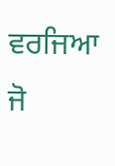ਵਰਜਿਆ ਜੋ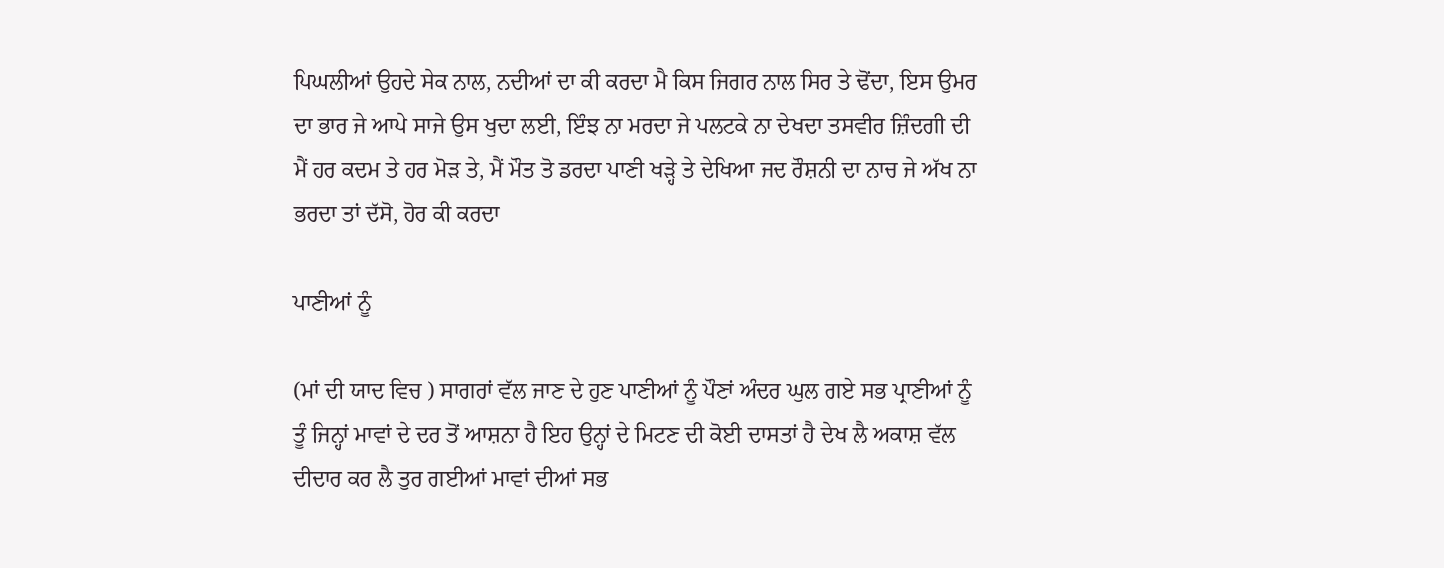ਪਿਘਲੀਆਂ ਉਹਦੇ ਸੇਕ ਨਾਲ, ਨਦੀਆਂ ਦਾ ਕੀ ਕਰਦਾ ਮੈ ਕਿਸ ਜਿਗਰ ਨਾਲ ਸਿਰ ਤੇ ਢੋਂਦਾ, ਇਸ ਉਮਰ ਦਾ ਭਾਰ ਜੇ ਆਪੇ ਸਾਜੇ ਉਸ ਖੁਦਾ ਲਈ, ਇੰਝ ਨਾ ਮਰਦਾ ਜੇ ਪਲਟਕੇ ਨਾ ਦੇਖਦਾ ਤਸਵੀਰ ਜ਼ਿੰਦਗੀ ਦੀ ਮੈਂ ਹਰ ਕਦਮ ਤੇ ਹਰ ਮੋੜ ਤੇ, ਮੈਂ ਮੌਤ ਤੋ ਡਰਦਾ ਪਾਣੀ ਖੜ੍ਹੇ ਤੇ ਦੇਖਿਆ ਜਦ ਰੌਸ਼ਨੀ ਦਾ ਨਾਚ ਜੇ ਅੱਖ ਨਾ ਭਰਦਾ ਤਾਂ ਦੱਸੋ, ਹੋਰ ਕੀ ਕਰਦਾ

ਪਾਣੀਆਂ ਨੂੰ

(ਮਾਂ ਦੀ ਯਾਦ ਵਿਚ ) ਸਾਗਰਾਂ ਵੱਲ ਜਾਣ ਦੇ ਹੁਣ ਪਾਣੀਆਂ ਨੂੰ ਪੌਣਾਂ ਅੰਦਰ ਘੁਲ ਗਏ ਸਭ ਪ੍ਰਾਣੀਆਂ ਨੂੰ ਤੂੰ ਜਿਨ੍ਹਾਂ ਮਾਵਾਂ ਦੇ ਦਰ ਤੋਂ ਆਸ਼ਨਾ ਹੈ ਇਹ ਉਨ੍ਹਾਂ ਦੇ ਮਿਟਣ ਦੀ ਕੋਈ ਦਾਸਤਾਂ ਹੈ ਦੇਖ ਲੈ ਅਕਾਸ਼ ਵੱਲ ਦੀਦਾਰ ਕਰ ਲੈ ਤੁਰ ਗਈਆਂ ਮਾਵਾਂ ਦੀਆਂ ਸਭ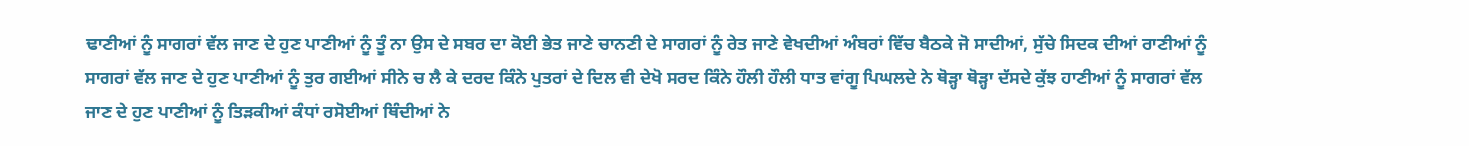ਢਾਣੀਆਂ ਨੂੰ ਸਾਗਰਾਂ ਵੱਲ ਜਾਣ ਦੇ ਹੁਣ ਪਾਣੀਆਂ ਨੂੰ ਤੂੰ ਨਾ ਉਸ ਦੇ ਸਬਰ ਦਾ ਕੋਈ ਭੇਤ ਜਾਣੇ ਚਾਨਣੀ ਦੇ ਸਾਗਰਾਂ ਨੂੰ ਰੇਤ ਜਾਣੇ ਵੇਖਦੀਆਂ ਅੰਬਰਾਂ ਵਿੱਚ ਬੈਠਕੇ ਜੋ ਸਾਦੀਆਂ, ਸੁੱਚੇ ਸਿਦਕ ਦੀਆਂ ਰਾਣੀਆਂ ਨੂੰ ਸਾਗਰਾਂ ਵੱਲ ਜਾਣ ਦੇ ਹੁਣ ਪਾਣੀਆਂ ਨੂੰ ਤੁਰ ਗਈਆਂ ਸੀਨੇ ਚ ਲੈ ਕੇ ਦਰਦ ਕਿੰਨੇ ਪੁਤਰਾਂ ਦੇ ਦਿਲ ਵੀ ਦੇਖੋ ਸਰਦ ਕਿੰਨੇ ਹੌਲੀ ਹੌਲੀ ਧਾਤ ਵਾਂਗੂ ਪਿਘਲਦੇ ਨੇ ਥੋੜ੍ਹਾ ਥੋੜ੍ਹਾ ਦੱਸਦੇ ਕੁੱਝ ਹਾਣੀਆਂ ਨੂੰ ਸਾਗਰਾਂ ਵੱਲ ਜਾਣ ਦੇ ਹੁਣ ਪਾਣੀਆਂ ਨੂੰ ਤਿੜਕੀਆਂ ਕੰਧਾਂ ਰਸੋਈਆਂ ਥਿੰਦੀਆਂ ਨੇ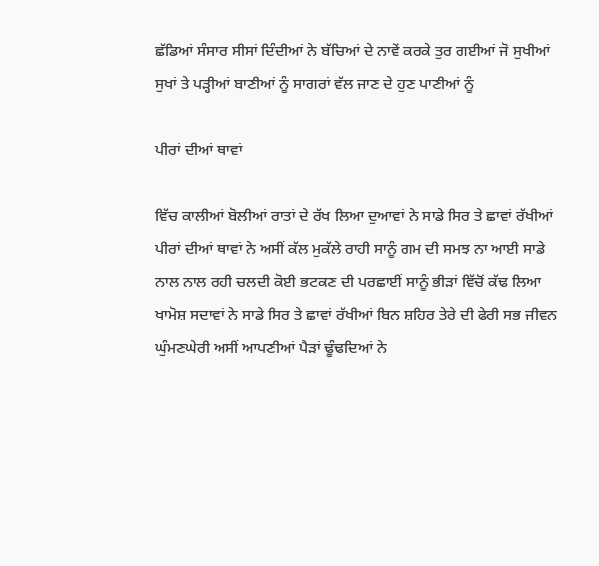ਛੱਡਿਆਂ ਸੰਸਾਰ ਸੀਸਾਂ ਦਿੰਦੀਆਂ ਨੇ ਬੱਚਿਆਂ ਦੇ ਨਾਵੇਂ ਕਰਕੇ ਤੁਰ ਗਈਆਂ ਜੋ ਸੁਖੀਆਂ ਸੁਖਾਂ ਤੇ ਪੜ੍ਹੀਆਂ ਬਾਣੀਆਂ ਨੂੰ ਸਾਗਰਾਂ ਵੱਲ ਜਾਣ ਦੇ ਹੁਣ ਪਾਣੀਆਂ ਨੂੰ

ਪੀਰਾਂ ਦੀਆਂ ਥਾਵਾਂ

ਵਿੱਚ ਕਾਲੀਆਂ ਬੋਲੀਆਂ ਰਾਤਾਂ ਦੇ ਰੱਖ ਲਿਆ ਦੁਆਵਾਂ ਨੇ ਸਾਡੇ ਸਿਰ ਤੇ ਛਾਵਾਂ ਰੱਖੀਆਂ ਪੀਰਾਂ ਦੀਆਂ ਥਾਵਾਂ ਨੇ ਅਸੀਂ ਕੱਲ ਮੁਕੱਲੇ ਰਾਹੀ ਸਾਨੂੰ ਗਮ ਦੀ ਸਮਝ ਨਾ ਆਈ ਸਾਡੇ ਨਾਲ ਨਾਲ ਰਹੀ ਚਲਦੀ ਕੋਈ ਭਟਕਣ ਦੀ ਪਰਛਾਈਂ ਸਾਨੂੰ ਭੀੜਾਂ ਵਿੱਚੋਂ ਕੱਢ ਲਿਆ ਖਾਮੋਸ਼ ਸਦਾਵਾਂ ਨੇ ਸਾਡੇ ਸਿਰ ਤੇ ਛਾਵਾਂ ਰੱਖੀਆਂ ਬਿਨ ਸ਼ਹਿਰ ਤੇਰੇ ਦੀ ਫੇਰੀ ਸਭ ਜੀਵਨ ਘੁੰਮਣਘੇਰੀ ਅਸੀਂ ਆਪਣੀਆਂ ਪੈੜਾਂ ਢੂੰਢਦਿਆਂ ਨੇ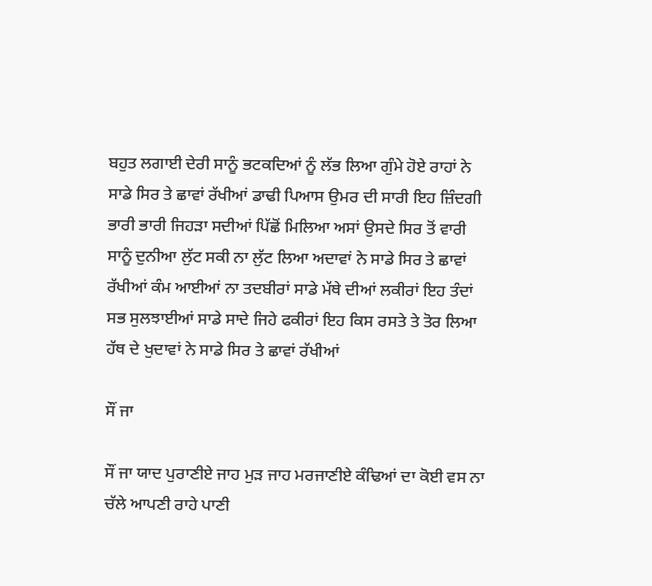ਬਹੁਤ ਲਗਾਈ ਦੇਰੀ ਸਾਨੂੰ ਭਟਕਦਿਆਂ ਨੂੰ ਲੱਭ ਲਿਆ ਗੁੰਮੇ ਹੋਏ ਰਾਹਾਂ ਨੇ ਸਾਡੇ ਸਿਰ ਤੇ ਛਾਵਾਂ ਰੱਖੀਆਂ ਡਾਢੀ ਪਿਆਸ ਉਮਰ ਦੀ ਸਾਰੀ ਇਹ ਜ਼ਿੰਦਗੀ ਭਾਰੀ ਭਾਰੀ ਜਿਹੜਾ ਸਦੀਆਂ ਪਿੱਛੋਂ ਮਿਲਿਆ ਅਸਾਂ ਉਸਦੇ ਸਿਰ ਤੋਂ ਵਾਰੀ ਸਾਨੂੰ ਦੁਨੀਆ ਲੁੱਟ ਸਕੀ ਨਾ ਲੁੱਟ ਲਿਆ ਅਦਾਵਾਂ ਨੇ ਸਾਡੇ ਸਿਰ ਤੇ ਛਾਵਾਂ ਰੱਖੀਆਂ ਕੰਮ ਆਈਆਂ ਨਾ ਤਦਬੀਰਾਂ ਸਾਡੇ ਮੱਥੇ ਦੀਆਂ ਲਕੀਰਾਂ ਇਹ ਤੰਦਾਂ ਸਭ ਸੁਲਝਾਈਆਂ ਸਾਡੇ ਸਾਦੇ ਜਿਹੇ ਫਕੀਰਾਂ ਇਹ ਕਿਸ ਰਸਤੇ ਤੇ ਤੋਰ ਲਿਆ ਹੱਥ ਦੇ ਖੁਦਾਵਾਂ ਨੇ ਸਾਡੇ ਸਿਰ ਤੇ ਛਾਵਾਂ ਰੱਖੀਆਂ

ਸੌਂ ਜਾ

ਸੌਂ ਜਾ ਯਾਦ ਪੁਰਾਣੀਏ ਜਾਹ ਮੁੜ ਜਾਹ ਮਰਜਾਣੀਏ ਕੰਢਿਆਂ ਦਾ ਕੋਈ ਵਸ ਨਾ ਚੱਲੇ ਆਪਣੀ ਰਾਹੇ ਪਾਣੀ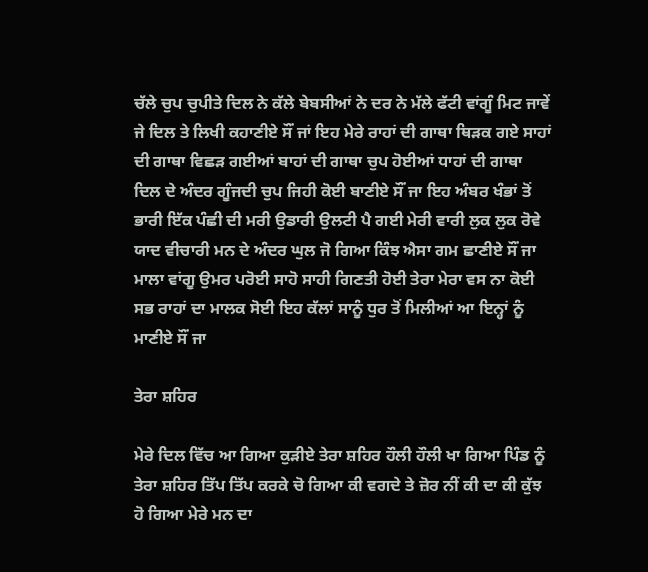ਚੱਲੇ ਚੁਪ ਚੁਪੀਤੇ ਦਿਲ ਨੇ ਕੱਲੇ ਬੇਬਸੀਆਂ ਨੇ ਦਰ ਨੇ ਮੱਲੇ ਫੱਟੀ ਵਾਂਗੂੰ ਮਿਟ ਜਾਵੇਂ ਜੇ ਦਿਲ ਤੇ ਲਿਖੀ ਕਹਾਣੀਏ ਸੌਂ ਜਾਂ ਇਹ ਮੇਰੇ ਰਾਹਾਂ ਦੀ ਗਾਥਾ ਥਿੜਕ ਗਏ ਸਾਹਾਂ ਦੀ ਗਾਥਾ ਵਿਛੜ ਗਈਆਂ ਬਾਹਾਂ ਦੀ ਗਾਥਾ ਚੁਪ ਹੋਈਆਂ ਧਾਹਾਂ ਦੀ ਗਾਥਾ ਦਿਲ ਦੇ ਅੰਦਰ ਗੂੰਜਦੀ ਚੁਪ ਜਿਹੀ ਕੋਈ ਬਾਣੀਏ ਸੌਂ ਜਾ ਇਹ ਅੰਬਰ ਖੰਭਾਂ ਤੋਂ ਭਾਰੀ ਇੱਕ ਪੰਛੀ ਦੀ ਮਰੀ ਉਡਾਰੀ ਉਲਟੀ ਪੈ ਗਈ ਮੇਰੀ ਵਾਰੀ ਲੁਕ ਲੁਕ ਰੋਵੇ ਯਾਦ ਵੀਚਾਰੀ ਮਨ ਦੇ ਅੰਦਰ ਘੁਲ ਜੋ ਗਿਆ ਕਿੰਝ ਐਸਾ ਗਮ ਛਾਣੀਏ ਸੌਂ ਜਾ ਮਾਲਾ ਵਾਂਗੂ ਉਮਰ ਪਰੋਈ ਸਾਹੋ ਸਾਹੀ ਗਿਣਤੀ ਹੋਈ ਤੇਰਾ ਮੇਰਾ ਵਸ ਨਾ ਕੋਈ ਸਭ ਰਾਹਾਂ ਦਾ ਮਾਲਕ ਸੋਈ ਇਹ ਕੱਲਾਂ ਸਾਨੂੰ ਧੁਰ ਤੋਂ ਮਿਲੀਆਂ ਆ ਇਨ੍ਹਾਂ ਨੂੰ ਮਾਣੀਏ ਸੌਂ ਜਾ

ਤੇਰਾ ਸ਼ਹਿਰ

ਮੇਰੇ ਦਿਲ ਵਿੱਚ ਆ ਗਿਆ ਕੁੜੀਏ ਤੇਰਾ ਸ਼ਹਿਰ ਹੌਲੀ ਹੌਲੀ ਖਾ ਗਿਆ ਪਿੰਡ ਨੂੰ ਤੇਰਾ ਸ਼ਹਿਰ ਤਿੱਪ ਤਿੱਪ ਕਰਕੇ ਚੋ ਗਿਆ ਕੀ ਵਗਦੇ ਤੇ ਜ਼ੋਰ ਨੀਂ ਕੀ ਦਾ ਕੀ ਕੁੱਝ ਹੋ ਗਿਆ ਮੇਰੇ ਮਨ ਦਾ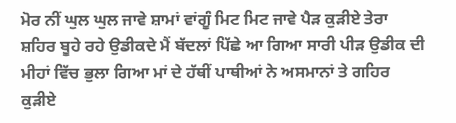ਮੋਰ ਨੀਂ ਘੁਲ ਘੁਲ ਜਾਵੇ ਸ਼ਾਮਾਂ ਵਾਂਗੂੰ ਮਿਟ ਮਿਟ ਜਾਵੇ ਪੈੜ ਕੁੜੀਏ ਤੇਰਾ ਸ਼ਹਿਰ ਬੂਹੇ ਰਹੇ ਉਡੀਕਦੇ ਮੈਂ ਬੱਦਲਾਂ ਪਿੱਛੇ ਆ ਗਿਆ ਸਾਰੀ ਪੀੜ ਉਡੀਕ ਦੀ ਮੀਹਾਂ ਵਿੱਚ ਭੁਲਾ ਗਿਆ ਮਾਂ ਦੇ ਹੱਥੀਂ ਪਾਥੀਆਂ ਨੇ ਅਸਮਾਨਾਂ ਤੇ ਗਹਿਰ ਕੁੜੀਏ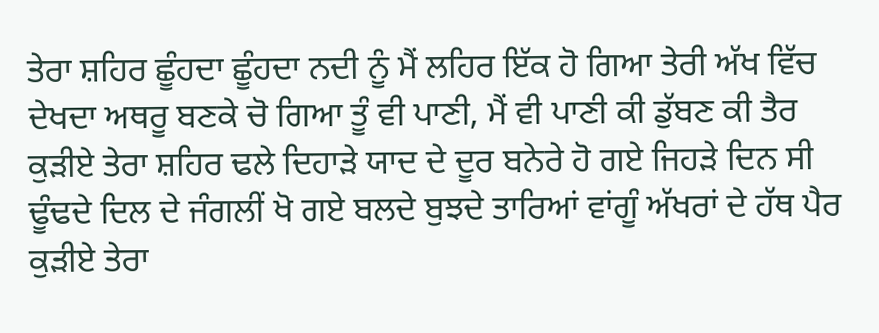ਤੇਰਾ ਸ਼ਹਿਰ ਛੂੰਹਦਾ ਛੂੰਹਦਾ ਨਦੀ ਨੂੰ ਮੈਂ ਲਹਿਰ ਇੱਕ ਹੋ ਗਿਆ ਤੇਰੀ ਅੱਖ ਵਿੱਚ ਦੇਖਦਾ ਅਥਰੂ ਬਣਕੇ ਚੋ ਗਿਆ ਤੂੰ ਵੀ ਪਾਣੀ, ਮੈਂ ਵੀ ਪਾਣੀ ਕੀ ਡੁੱਬਣ ਕੀ ਤੈਰ ਕੁੜੀਏ ਤੇਰਾ ਸ਼ਹਿਰ ਢਲੇ ਦਿਹਾੜੇ ਯਾਦ ਦੇ ਦੂਰ ਬਨੇਰੇ ਹੋ ਗਏ ਜਿਹੜੇ ਦਿਨ ਸੀ ਢੂੰਢਦੇ ਦਿਲ ਦੇ ਜੰਗਲੀਂ ਖੋ ਗਏ ਬਲਦੇ ਬੁਝਦੇ ਤਾਰਿਆਂ ਵਾਂਗੂੰ ਅੱਖਰਾਂ ਦੇ ਹੱਥ ਪੈਰ ਕੁੜੀਏ ਤੇਰਾ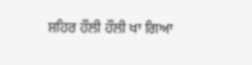ਸ਼ਹਿਰ ਹੌਲੀ ਹੌਲੀ ਖਾ ਗਿਆ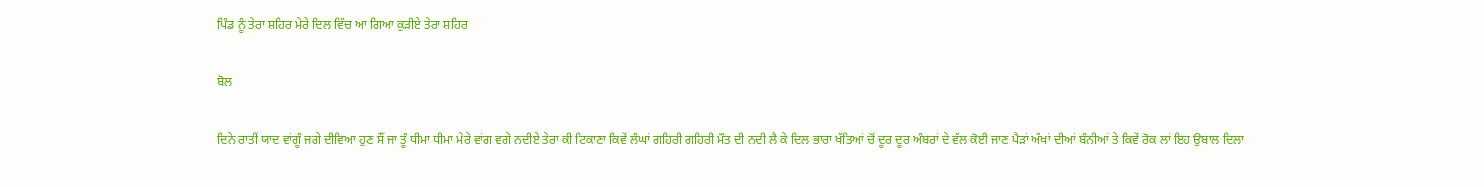ਪਿੰਡ ਨੂੰ ਤੇਰਾ ਸ਼ਹਿਰ ਮੇਰੇ ਦਿਲ ਵਿੱਚ ਆ ਗਿਆ ਕੁੜੀਏ ਤੇਰਾ ਸ਼ਹਿਰ

ਬੋਲ

ਦਿਨੇ ਰਾਤੀਂ ਯਾਦ ਵਾਂਗੂੰ ਜਗੇ ਦੀਵਿਆ ਹੁਣ ਸੌਂ ਜਾ ਤੂੰ ਧੀਮਾ ਧੀਮਾ ਮੇਰੇ ਵਾਂਗ ਵਗੇ ਨਦੀਏ ਤੇਰਾ ਕੀ ਟਿਕਾਣਾ ਕਿਵੇਂ ਲੰਘਾਂ ਗਹਿਰੀ ਗਹਿਰੀ ਮੌਤ ਦੀ ਨਦੀ ਲੈ ਕੇ ਦਿਲ ਭਾਰਾ ਖੱਤਿਆਂ ਚੋਂ ਦੂਰ ਦੂਰ ਅੰਬਰਾਂ ਦੇ ਵੱਲ ਕੋਈ ਜਾਣ ਪੈੜਾਂ ਅੱਖਾਂ ਦੀਆਂ ਬੰਨੀਆਂ ਤੇ ਕਿਵੇਂ ਰੋਕ ਲਾਂ ਇਹ ਉਬਾਲ ਦਿਲਾ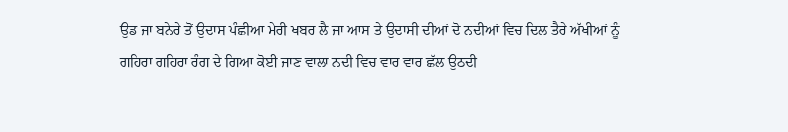ਉਡ ਜਾ ਬਨੇਰੇ ਤੋਂ ਉਦਾਸ ਪੰਛੀਆ ਮੇਰੀ ਖਬਰ ਲੈ ਜਾ ਆਸ ਤੇ ਉਦਾਸੀ ਦੀਆਂ ਦੋ ਨਦੀਆਂ ਵਿਚ ਦਿਲ ਤੈਰੇ ਅੱਖੀਆਂ ਨੂੰ ਗਹਿਰਾ ਗਹਿਰਾ ਰੰਗ ਦੇ ਗਿਆ ਕੋਈ ਜਾਣ ਵਾਲਾ ਨਦੀ ਵਿਚ ਵਾਰ ਵਾਰ ਛੱਲ ਉਠਦੀ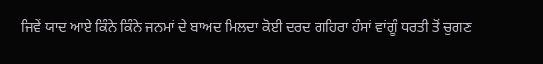ਜਿਵੇਂ ਯਾਦ ਆਏ ਕਿੰਨੇ ਕਿੰਨੇ ਜਨਮਾਂ ਦੇ ਬਾਅਦ ਮਿਲਦਾ ਕੋਈ ਦਰਦ ਗਹਿਰਾ ਹੰਸਾਂ ਵਾਂਗੂੰ ਧਰਤੀ ਤੋਂ ਚੁਗਣ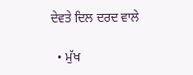ਦੇਵਤੇ ਦਿਲ ਦਰਦ ਵਾਲੇ

  • ਮੁੱਖ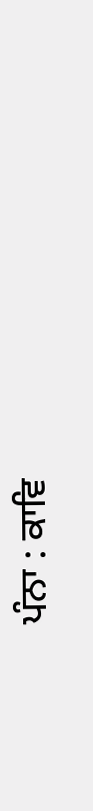ਪੰਨਾ : ਕਾਵਿ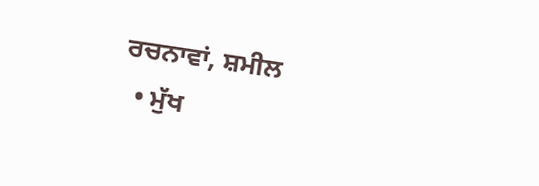ਰਚਨਾਵਾਂ, ਸ਼ਮੀਲ
  • ਮੁੱਖ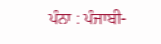ਪੰਨਾ : ਪੰਜਾਬੀ-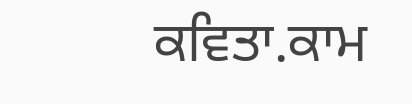ਕਵਿਤਾ.ਕਾਮ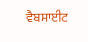ਵੈਬਸਾਈਟ